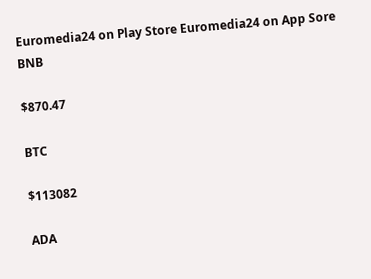Euromedia24 on Play Store Euromedia24 on App Sore
BNB

$870.47

BTC

$113082

ADA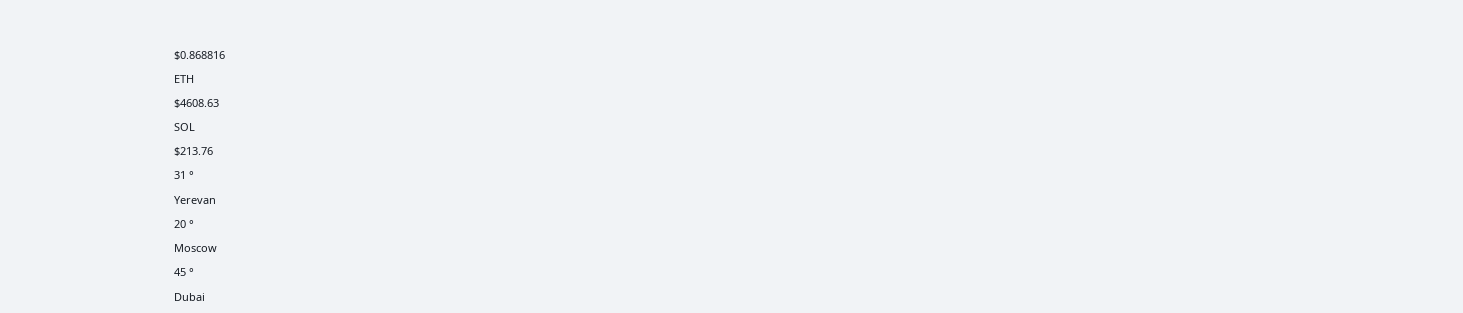$0.868816

ETH

$4608.63

SOL

$213.76

31 °

Yerevan

20 °

Moscow

45 °

Dubai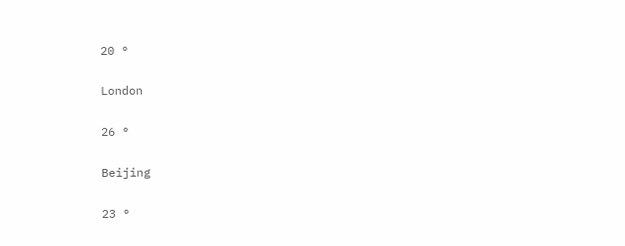20 °

London

26 °

Beijing

23 °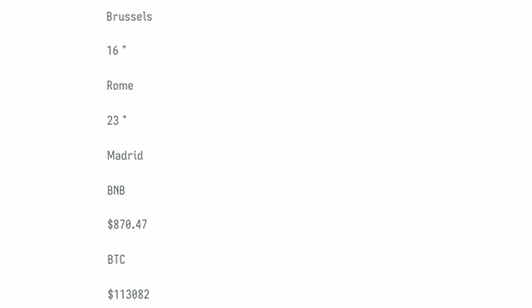Brussels

16 °

Rome

23 °

Madrid

BNB

$870.47

BTC

$113082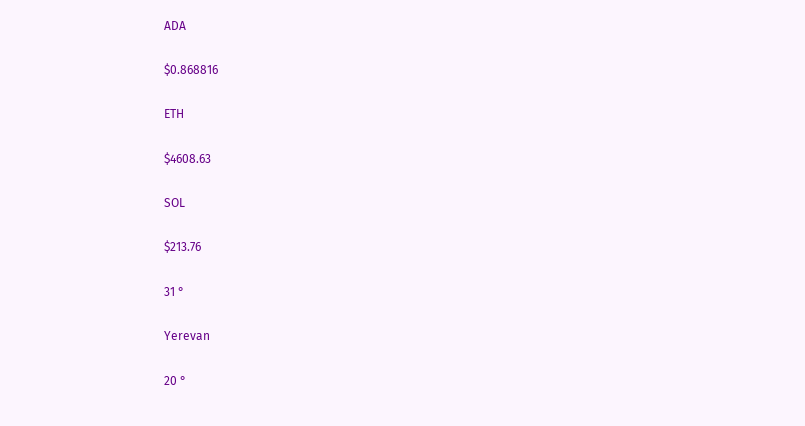ADA

$0.868816

ETH

$4608.63

SOL

$213.76

31 °

Yerevan

20 °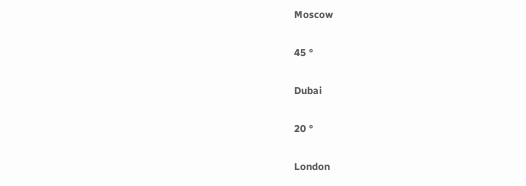Moscow

45 °

Dubai

20 °

London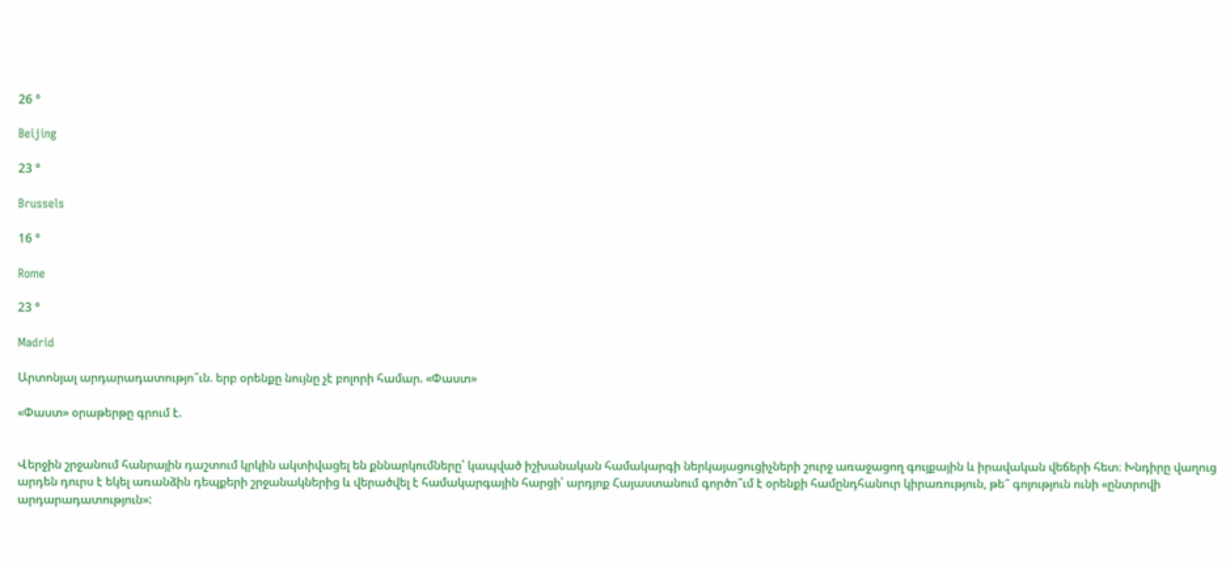26 °

Beijing

23 °

Brussels

16 °

Rome

23 °

Madrid

Արտոնյալ արդարադատությո՞ւն. երբ օրենքը նույնը չէ բոլորի համար. «Փաստ»

«Փաստ» օրաթերթը գրում է.


Վերջին շրջանում հանրային դաշտում կրկին ակտիվացել են քննարկումները՝ կապված իշխանական համակարգի ներկայացուցիչների շուրջ առաջացող գույքային և իրավական վեճերի հետ։ Խնդիրը վաղուց արդեն դուրս է եկել առանձին դեպքերի շրջանակներից և վերածվել է համակարգային հարցի՝ արդյոք Հայաստանում գործո՞ւմ է օրենքի համընդհանուր կիրառություն, թե՞ գոյություն ունի «ընտրովի արդարադատություն»: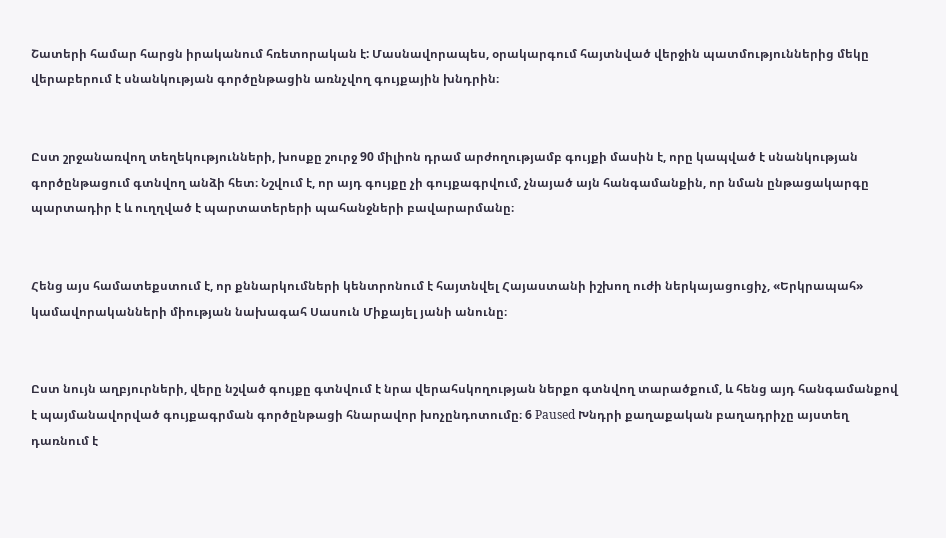Շատերի համար հարցն իրականում հռետորական է: Մասնավորապես, օրակարգում հայտնված վերջին պատմություններից մեկը վերաբերում է սնանկության գործընթացին առնչվող գույքային խնդրին։


Ըստ շրջանառվող տեղեկությունների, խոսքը շուրջ 90 միլիոն դրամ արժողությամբ գույքի մասին է, որը կապված է սնանկության գործընթացում գտնվող անձի հետ։ Նշվում է, որ այդ գույքը չի գույքագրվում, չնայած այն հանգամանքին, որ նման ընթացակարգը պարտադիր է և ուղղված է պարտատերերի պահանջների բավարարմանը։


Հենց այս համատեքստում է, որ քննարկումների կենտրոնում է հայտնվել Հայաստանի իշխող ուժի ներկայացուցիչ, «Երկրապահ» կամավորականների միության նախագահ Սասուն Միքայել յանի անունը։


Ըստ նույն աղբյուրների, վերը նշված գույքը գտնվում է նրա վերահսկողության ներքո գտնվող տարածքում, և հենց այդ հանգամանքով է պայմանավորված գույքագրման գործընթացի հնարավոր խոչընդոտումը։ 6 Paused Խնդրի քաղաքական բաղադրիչը այստեղ դառնում է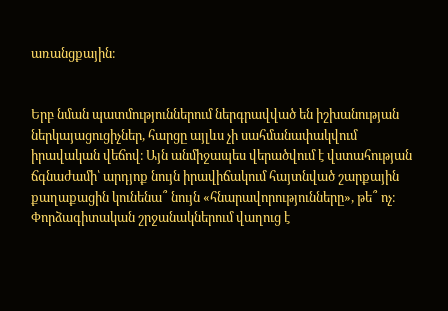առանցքային։


Երբ նման պատմություններում ներգրավված են իշխանության ներկայացուցիչներ, հարցը այլևս չի սահմանափակվում իրավական վեճով։ Այն անմիջապես վերածվում է վստահության ճգնաժամի՝ արդյոք նույն իրավիճակում հայտնված շարքային քաղաքացին կունենա՞ նույն «հնարավորությունները», թե՞ ոչ։ Փորձագիտական շրջանակներում վաղուց է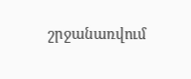շրջանառվում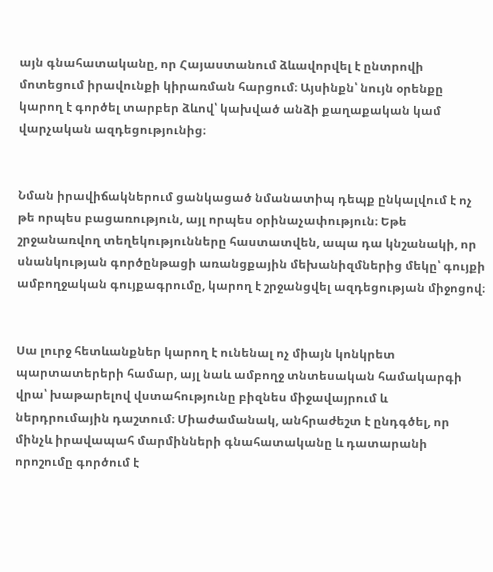այն գնահատականը, որ Հայաստանում ձևավորվել է ընտրովի մոտեցում իրավունքի կիրառման հարցում։ Այսինքն՝ նույն օրենքը կարող է գործել տարբեր ձևով՝ կախված անձի քաղաքական կամ վարչական ազդեցությունից։


Նման իրավիճակներում ցանկացած նմանատիպ դեպք ընկալվում է ոչ թե որպես բացառություն, այլ որպես օրինաչափություն։ Եթե շրջանառվող տեղեկությունները հաստատվեն, ապա դա կնշանակի, որ սնանկության գործընթացի առանցքային մեխանիզմներից մեկը՝ գույքի ամբողջական գույքագրումը, կարող է շրջանցվել ազդեցության միջոցով։


Սա լուրջ հետևանքներ կարող է ունենալ ոչ միայն կոնկրետ պարտատերերի համար, այլ նաև ամբողջ տնտեսական համակարգի վրա՝ խաթարելով վստահությունը բիզնես միջավայրում և ներդրումային դաշտում։ Միաժամանակ, անհրաժեշտ է ընդգծել, որ մինչև իրավապահ մարմինների գնահատականը և դատարանի որոշումը գործում է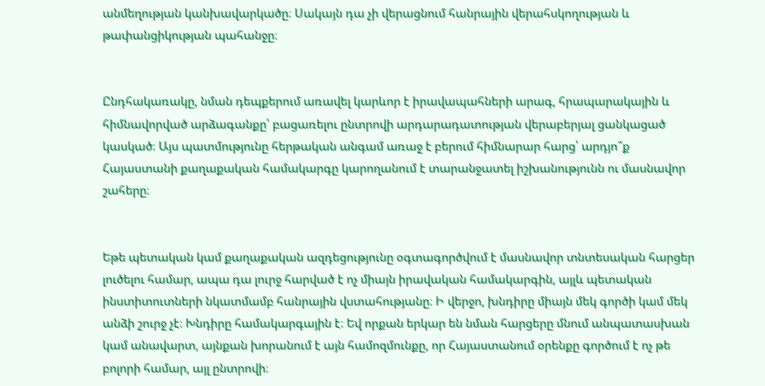անմեղության կանխավարկածը։ Սակայն դա չի վերացնում հանրային վերահսկողության և թափանցիկության պահանջը։


Ընդհակառակը, նման դեպքերում առավել կարևոր է իրավապահների արագ, հրապարակային և հիմնավորված արձագանքը՝ բացառելու ընտրովի արդարադատության վերաբերյալ ցանկացած կասկած։ Այս պատմությունը հերթական անգամ առաջ է բերում հիմնարար հարց՝ արդյո՞ք Հայաստանի քաղաքական համակարգը կարողանում է տարանջատել իշխանությունն ու մասնավոր շահերը։


Եթե պետական կամ քաղաքական ազդեցությունը օգտագործվում է մասնավոր տնտեսական հարցեր լուծելու համար, ապա դա լուրջ հարված է ոչ միայն իրավական համակարգին, այլև պետական ինստիտուտների նկատմամբ հանրային վստահությանը։ Ի վերջո, խնդիրը միայն մեկ գործի կամ մեկ անձի շուրջ չէ։ Խնդիրը համակարգային է։ Եվ որքան երկար են նման հարցերը մնում անպատասխան կամ անավարտ, այնքան խորանում է այն համոզմունքը, որ Հայաստանում օրենքը գործում է ոչ թե բոլորի համար, այլ ընտրովի։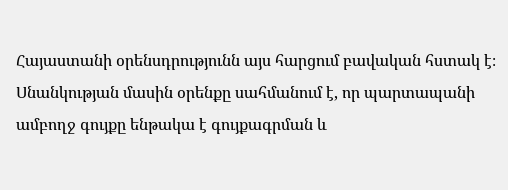Հայաստանի օրենսդրությունն այս հարցում բավական հստակ է։ Սնանկության մասին օրենքը սահմանում է, որ պարտապանի ամբողջ գույքը ենթակա է գույքագրման և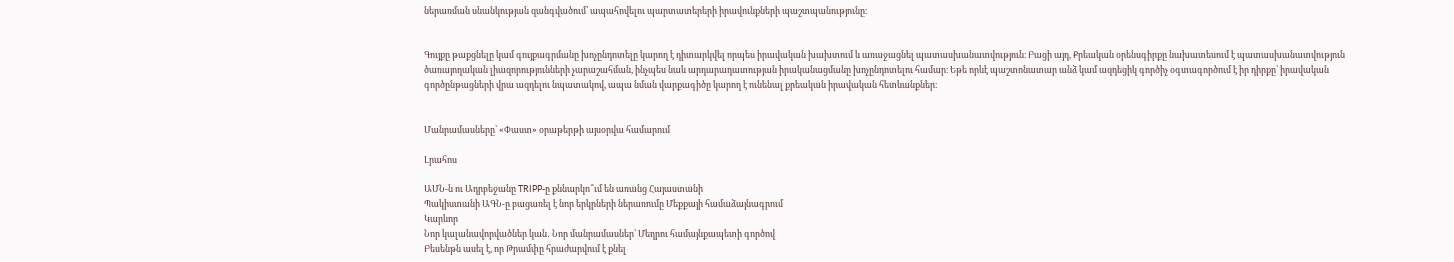ներառման սնանկության զանգվածում՝ ապահովելու պարտատերերի իրավունքների պաշտպանությունը։


Գույքը թաքցնելը կամ գույքագրմանը խոչընդոտելը կարող է դիտարկվել որպես իրավական խախտում և առաջացնել պատասխանատվություն։ Բացի այդ, Քրեական օրենսգիրքը նախատեսում է պատասխանատվություն ծառայողական լիազորությունների չարաշահման, ինչպես նաև արդարադատության իրականացմանը խոչընդոտելու համար։ Եթե որևէ պաշտոնատար անձ կամ ազդեցիկ գործիչ օգտագործում է իր դիրքը՝ իրավական գործընթացների վրա ազդելու նպատակով, ապա նման վարքագիծը կարող է ունենալ քրեական իրավական հետևանքներ։


Մանրամասները՝ «Փաստ» օրաթերթի այսօրվա համարում

Լրահոս

ԱՄՆ-ն ու Ադրբեջանը TRIPP-ը քննարկո՞ւմ են առանց Հայաստանի
Պակիստանի ԱԳՆ-ը բացառել է նոր երկրների ներառումը Մեքքայի համաձայնագրում
Կարևոր
Նոր կալանավորվածներ կան․ Նոր մանրամասներ՝ Մեղրու համայնքապետի գործով
Բեսենթն ասել է, որ Թրամփը հրաժարվում է քնել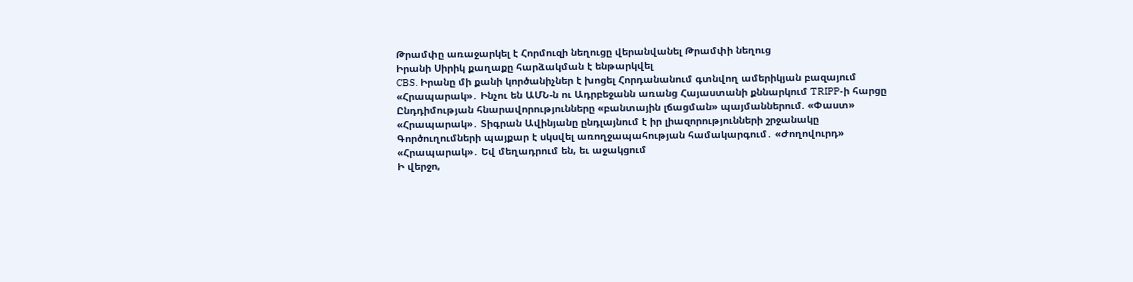Թրամփը առաջարկել է Հորմուզի նեղուցը վերանվանել Թրամփի նեղուց
Իրանի Սիրիկ քաղաքը հարձակման է ենթարկվել
CBS. Իրանը մի քանի կործանիչներ է խոցել Հորդանանում գտնվող ամերիկյան բազայում
«Հրապարակ»․ Ինչու են ԱՄՆ-ն ու Ադրբեջանն առանց Հայաստանի քննարկում TRIPP-ի հարցը
Ընդդիմության հնարավորությունները «բանտային լճացման» պայմաններում. «Փաստ»
«Հրապարակ»․ Տիգրան Ավինյանը ընդլայնում է իր լիազորությունների շրջանակը
Գործուղումների պայքար է սկսվել առողջապահության համակարգում․ «Ժողովուրդ»
«Հրապարակ»․ Եվ մեղադրում են, եւ աջակցում
Ի վերջո,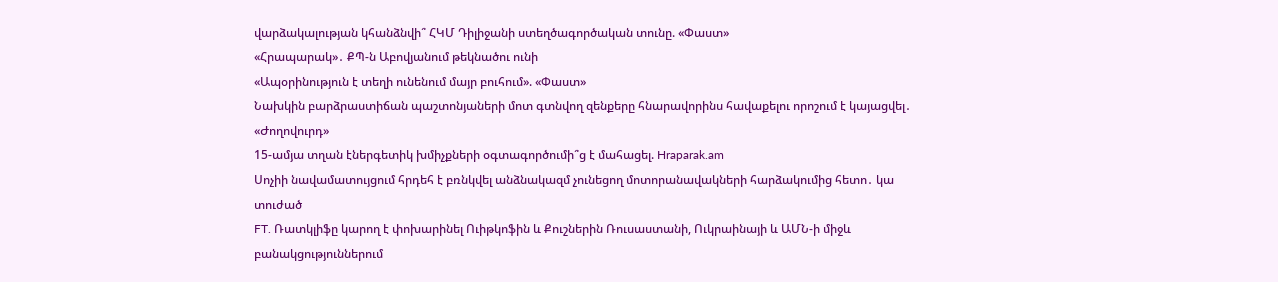վարձակալության կհանձնվի՞ ՀԿՄ Դիլիջանի ստեղծագործական տունը. «Փաստ»
«Հրապարակ»․ ՔՊ-ն Աբովյանում թեկնածու ունի
«Ապօրինություն է տեղի ունենում մայր բուհում». «Փաստ»
Նախկին բարձրաստիճան պաշտոնյաների մոտ գտնվող զենքերը հնարավորինս հավաքելու որոշում է կայացվել․ «Ժողովուրդ»
15-ամյա տղան էներգետիկ խմիչքների օգտագործումի՞ց է մահացել. Hraparak.am
Սոչիի նավամատույցում հրդեհ է բռնկվել անձնակազմ չունեցող մոտորանավակների հարձակումից հետո․ կա տուժած
FT. Ռատկլիֆը կարող է փոխարինել Ուիթկոֆին և Քուշներին Ռուսաստանի, Ուկրաինայի և ԱՄՆ-ի միջև բանակցություններում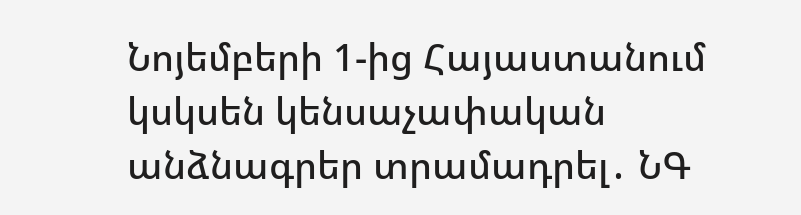Նոյեմբերի 1-ից Հայաստանում կսկսեն կենսաչափական անձնագրեր տրամադրել․ ՆԳ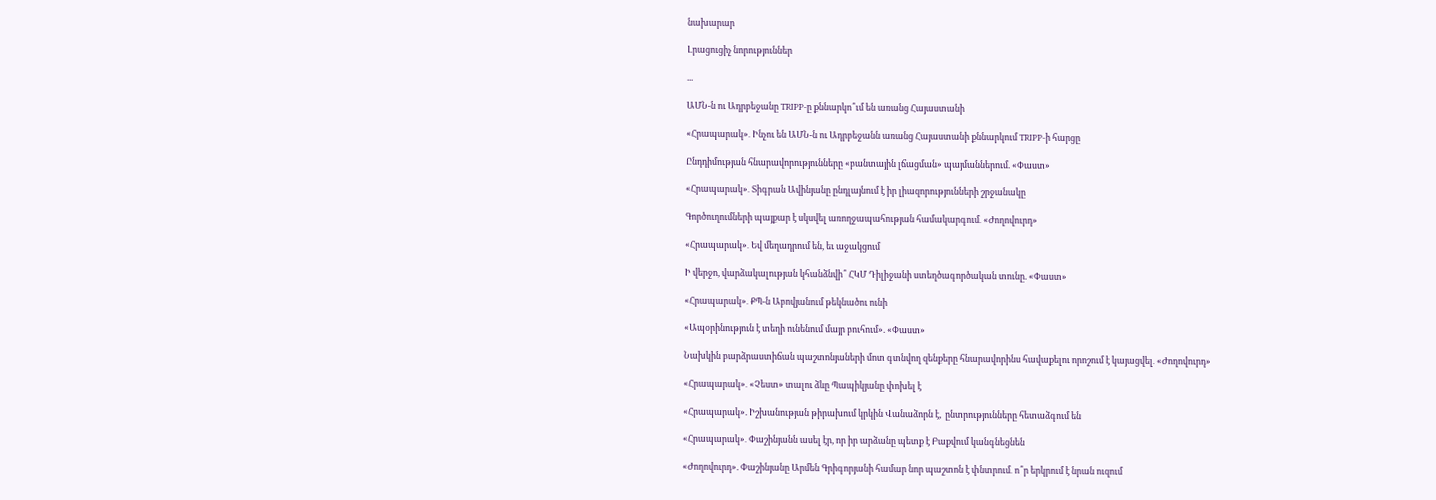նախարար

Լրացուցիչ նորություններ

...

ԱՄՆ-ն ու Ադրբեջանը TRIPP-ը քննարկո՞ւմ են առանց Հայաստանի

«Հրապարակ»․ Ինչու են ԱՄՆ-ն ու Ադրբեջանն առանց Հայաստանի քննարկում TRIPP-ի հարցը

Ընդդիմության հնարավորությունները «բանտային լճացման» պայմաններում. «Փաստ»

«Հրապարակ»․ Տիգրան Ավինյանը ընդլայնում է իր լիազորությունների շրջանակը

Գործուղումների պայքար է սկսվել առողջապահության համակարգում․ «Ժողովուրդ»

«Հրապարակ»․ Եվ մեղադրում են, եւ աջակցում

Ի վերջո, վարձակալության կհանձնվի՞ ՀԿՄ Դիլիջանի ստեղծագործական տունը. «Փաստ»

«Հրապարակ»․ ՔՊ-ն Աբովյանում թեկնածու ունի

«Ապօրինություն է տեղի ունենում մայր բուհում». «Փաստ»

Նախկին բարձրաստիճան պաշտոնյաների մոտ գտնվող զենքերը հնարավորինս հավաքելու որոշում է կայացվել․ «Ժողովուրդ»

«Հրապարակ»․ «Չեստ» տալու ձևը Պապիկյանը փոխել է

«Հրապարակ». Իշխանության թիրախում կրկին Վանաձորն է,  ընտրությունները հետաձգում են

«Հրապարակ»․ Փաշինյանն ասել էր, որ իր արձանը պետք է Բաքվում կանգնեցնեն

«Ժողովուրդ». Փաշինյանը Արմեն Գրիգորյանի համար նոր պաշտոն է փնտրում․ ո՞ր երկրում է նրան ուզում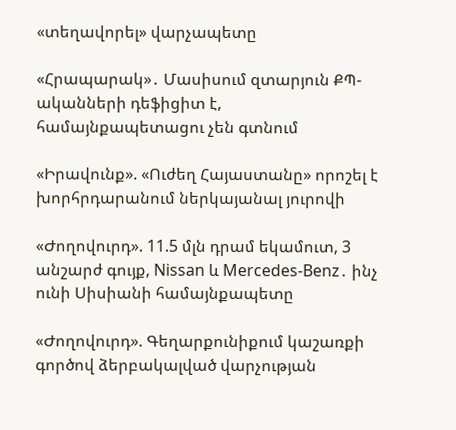«տեղավորել» վարչապետը

«Հրապարակ»․ Մասիսում զտարյուն ՔՊ-ականների դեֆիցիտ է, համայնքապետացու չեն գտնում

«Իրավունք». «Ուժեղ Հայաստանը» որոշել է խորհրդարանում ներկայանալ յուրովի

«Ժողովուրդ». 11.5 մլն դրամ եկամուտ, 3 անշարժ գույք, Nissan և Mercedes-Benz․ ինչ ունի Սիսիանի համայնքապետը

«Ժողովուրդ». Գեղարքունիքում կաշառքի գործով ձերբակալված վարչության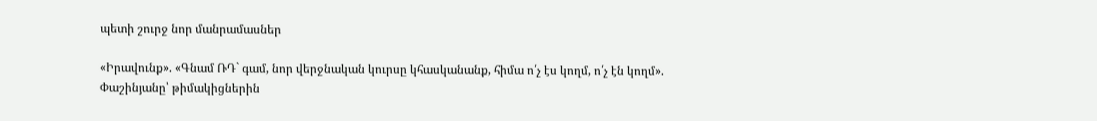պետի շուրջ նոր մանրամասներ

«Իրավունք». «Գնամ ՌԴ` գամ, նոր վերջնական կուրսը կհասկանանք, հիմա ո՛չ էս կողմ, ո՛չ էն կողմ». Փաշինյանը՝ թիմակիցներին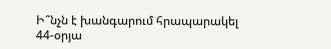Ի՞նչն է խանգարում հրապարակել 44-օրյա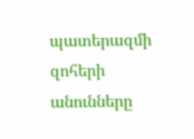պատերազմի զոհերի անունները